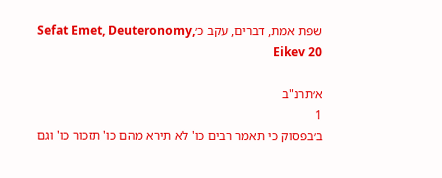שפת אמת, דברים, עקב כ׳Sefat Emet, Deuteronomy, Eikev 20

א׳תרנ"ב
1
ב׳בפסוק כי תאמר רבים כו' לא תירא מהם כו' תזכור כו' וגם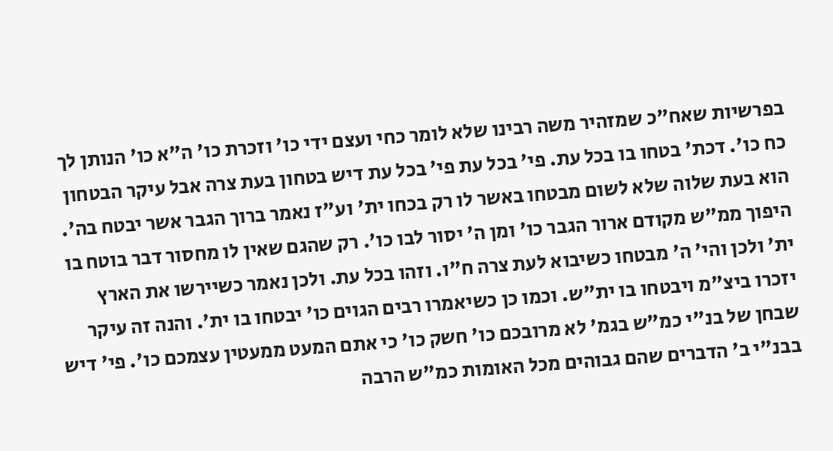בפרשיות שאח"כ שמזהיר משה רבינו שלא לומר כחי ועצם ידי כו' וזכרת כו' ה"א כו' הנותן לך כח כו'. דכת' בטחו בו בכל עת. פי' בכל עת פי' בכל עת דיש בטחון בעת צרה אבל עיקר הבטחון הוא בעת שלוה שלא לשום מבטחו באשר לו רק בכחו ית' וע"ז נאמר ברוך הגבר אשר יבטח בה'. היפוך ממ"ש מקודם ארור הגבר כו' ומן ה' יסור לבו כו'. רק שהגם שאין לו מחסור דבר בוטח בו ית' ולכן והי' ה' מבטחו כשיבוא לעת צרה ח"ו. וזהו בכל עת. ולכן נאמר כשיירשו את הארץ יזכרו ביצ"מ ויבטחו בו ית"ש. וכמו כן כשיאמרו רבים הגוים כו' יבטחו בו ית'. והנה זה עיקר שבחן של בנ"י כמ"ש בגמ' לא מרובכם כו' חשק כו' כי אתם המעט ממעטין עצמכם כו'. פי' דיש בבנ"י ב' הדברים שהם גבוהים מכל האומות כמ"ש הרבה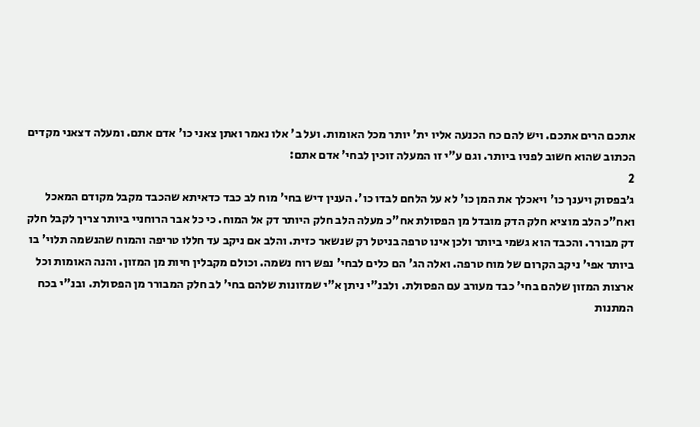אתכם הרים אתכם. ויש להם כח הכנעה אליו ית' יותר מכל האומות. ועל ב' אלו נאמר ואתן צאני כו' אדם אתם. ומעלה דצאני מקדים הכתוב שהוא חשוב לפניו ביותר. וגם ע"י זו המעלה זוכין לבחי' אדם אתם:
2
ג׳בפסוק ויענך כו' ויאכלך את המן כו' לא על הלחם לבדו כו'. הענין דיש בחי' מוח לב כבד כדאיתא שהכבד מקבל מקודם המאכל ואח"כ הלב מוציא חלק הדק מובדל מן הפסולת אח"כ מעלה הלב חלק היותר דק אל המוח. כי כל אבר הרוחניי ביותר צריך לקבל חלק דק מבורר. והכבד הוא גשמי ביותר ולכן אינו טרפה בניטל רק שנשאר כזית. והלב אם ניקב עד חללו טריפה והמוח שהנשמה תלוי' בו ביותר אפי' ניקב הקרום של מוח טרפה. ואלה הג' הם כלים לבחי' נפש רוח נשמה. וכולם מקבלין חיות מן המזון. והנה האומות וכל ארצות המזון שלהם בחי' כבד מעורב עם הפסולת. ולבנ"י ניתן א"י שמזונות שלהם בחי' לב חלק המבורר מן הפסולת. ובנ"י בכח המתנות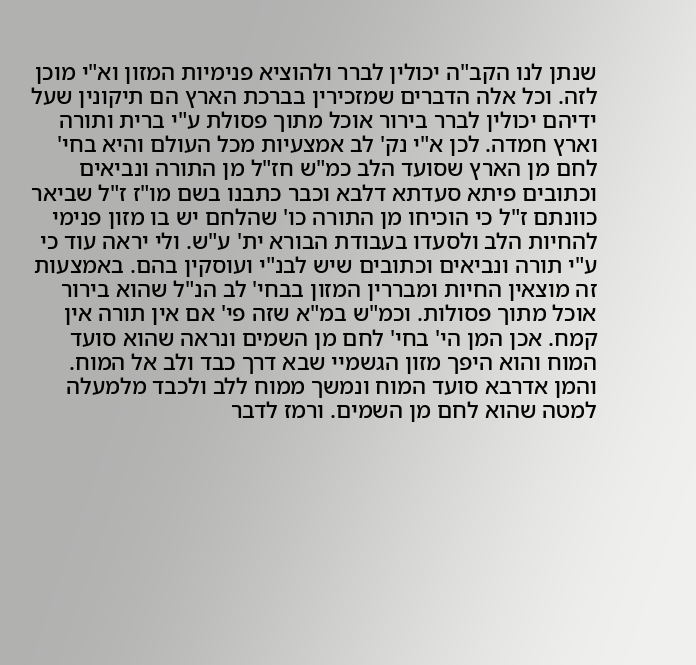שנתן לנו הקב"ה יכולין לברר ולהוציא פנימיות המזון וא"י מוכן לזה. וכל אלה הדברים שמזכירין בברכת הארץ הם תיקונין שעל ידיהם יכולין לברר בירור אוכל מתוך פסולת ע"י ברית ותורה וארץ חמדה. לכן א"י נק' לב אמצעיות מכל העולם והיא בחי' לחם מן הארץ שסועד הלב כמ"ש חז"ל מן התורה ונביאים וכתובים פיתא סעדתא דלבא וכבר כתבנו בשם מו"ז ז"ל שביאר כוונתם ז"ל כי הוכיחו מן התורה כו' שהלחם יש בו מזון פנימי להחיות הלב ולסעדו בעבודת הבורא ית' ע"ש. ולי יראה עוד כי ע"י תורה ונביאים וכתובים שיש לבנ"י ועוסקין בהם. באמצעות זה מוצאין החיות ומבררין המזון בבחי' לב הנ"ל שהוא בירור אוכל מתוך פסולות. וכמ"ש במ"א שזה פי' אם אין תורה אין קמח. אכן המן הי' בחי' לחם מן השמים ונראה שהוא סועד המוח והוא היפך מזון הגשמיי שבא דרך כבד ולב אל המוח. והמן אדרבא סועד המוח ונמשך ממוח ללב ולכבד מלמעלה למטה שהוא לחם מן השמים. ורמז לדבר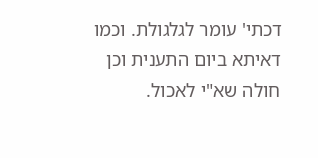דכתי' עומר לגלגולת. וכמו דאיתא ביום התענית וכן חולה שא"י לאכול.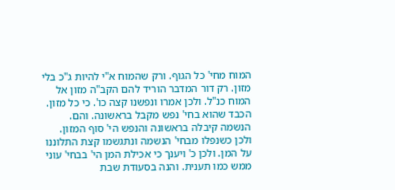המוח מחי' כל הגוף. ורק שהמוח א"י להיות ג"כ בלי מזון. רק דור המדבר הוריד להם הקב"ה מזון אל המוח כנ"ל. ולכן אמרו ונפשנו קצה כו'. כי כל מזון. הכבד שהוא בחי' נפש מקבל בראשונה. והם. הנשמה קיבלה בראשונה והנפש הי' סוף המזון. ולכן כשנפלו מבחי' הנשמה ונתגשמו קצת התלוננו על המן. ולכן כ' ויענך כי אכילת המן הי' בבחי' עוני ממש כמו תענית. והנה בסעודת שבת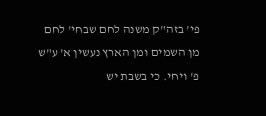פי' בזה"ק משנה לחם שבחי' לחם מן השמים ומן הארץ נעשין א' ע"ש פ' ויחי. כי בשבת יש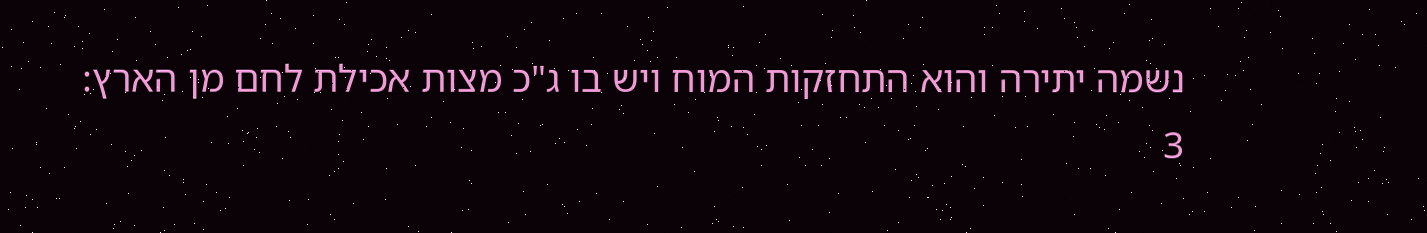נשמה יתירה והוא התחזקות המוח ויש בו ג"כ מצות אכילת לחם מן הארץ:
3